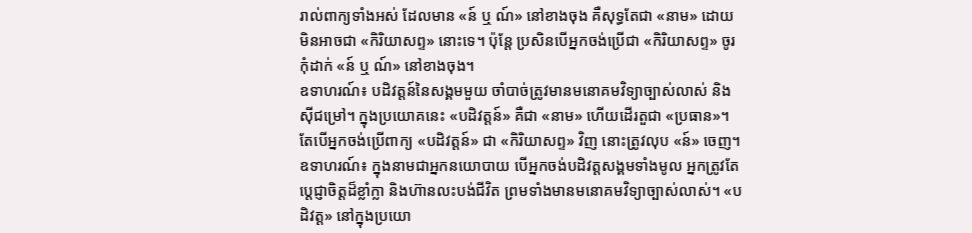រាល់ពាក្យទាំងអស់ ដែលមាន «ន៍ ឬ ណ៍» នៅខាងចុង គឺសុទ្ធតែជា «នាម» ដោយមិនអាចជា «កិរិយាសព្ទ» នោះទេ។ ប៉ុន្តែ ប្រសិនបើអ្នកចង់ប្រើជា «កិរិយាសព្ទ» ចូរកុំដាក់ «ន៍ ឬ ណ៍» នៅខាងចុង។
ឧទាហរណ៍៖ បដិវត្តន៍នៃសង្គមមួយ ចាំបាច់ត្រូវមានមនោគមវិទ្យាច្បាស់លាស់ និងស៊ីជម្រៅ។ ក្នុងប្រយោគនេះ «បដិវត្តន៍» គឺជា «នាម» ហើយដើរតួជា «ប្រធាន»។ តែបើអ្នកចង់ប្រើពាក្យ «បដិវត្តន៍» ជា «កិរិយាសព្ទ» វិញ នោះត្រូវលុប «ន៍» ចេញ។ ឧទាហរណ៍៖ ក្នុងនាមជាអ្នកនយោបាយ បើអ្នកចង់បដិវត្តសង្គមទាំងមូល អ្នកត្រូវតែប្តេជ្ញាចិត្តដ៏ខ្លាំក្លា និងហ៊ានលះបង់ជីវិត ព្រមទាំងមានមនោគមវិទ្យាច្បាស់លាស់។ «បដិវត្ត» នៅក្នុងប្រយោ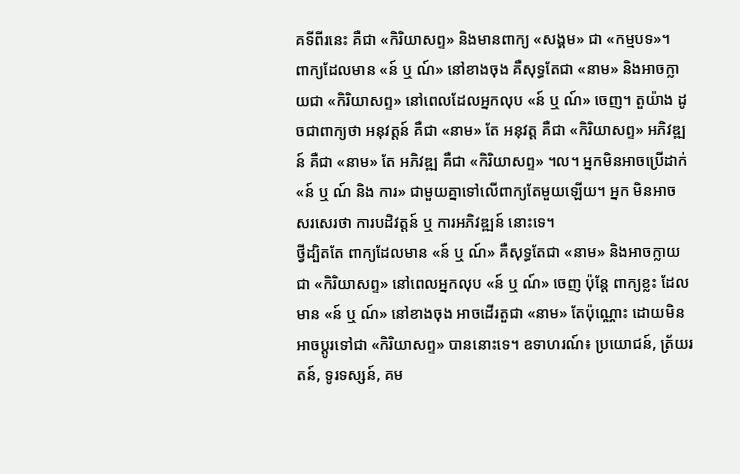គទីពីរនេះ គឺជា «កិរិយាសព្ទ» និងមានពាក្យ «សង្គម» ជា «កម្មបទ»។
ពាក្យដែលមាន «ន៍ ឬ ណ៍» នៅខាងចុង គឺសុទ្ធតែជា «នាម» និងអាចក្លាយជា «កិរិយាសព្ទ» នៅពេលដែលអ្នកលុប «ន៍ ឬ ណ៍» ចេញ។ តួយ៉ាង ដូចជាពាក្យថា អនុវត្តន៍ គឺជា «នាម» តែ អនុវត្ត គឺជា «កិរិយាសព្ទ» អភិវឌ្ឍន៍ គឺជា «នាម» តែ អភិវឌ្ឍ គឺជា «កិរិយាសព្ទ» ។ល។ អ្នកមិនអាចប្រើដាក់ «ន៍ ឬ ណ៍ និង ការ» ជាមួយគ្នាទៅលើពាក្យតែមួយឡើយ។ អ្នក មិនអាច សរសេរថា ការបដិវត្តន៍ ឬ ការអភិវឌ្ឍន៍ នោះទេ។
ថ្វីដ្បិតតែ ពាក្យដែលមាន «ន៍ ឬ ណ៍» គឺសុទ្ធតែជា «នាម» និងអាចក្លាយជា «កិរិយាសព្ទ» នៅពេលអ្នកលុប «ន៍ ឬ ណ៍» ចេញ ប៉ុន្តែ ពាក្យខ្លះ ដែលមាន «ន៍ ឬ ណ៍» នៅខាងចុង អាចដើរតួជា «នាម» តែប៉ុណ្ណោះ ដោយមិនអាចប្តូរទៅជា «កិរិយាសព្ទ» បាននោះទេ។ ឧទាហរណ៍៖ ប្រយោជន៍, ត្រ័យរតន៍, ទូរទស្សន៍, គម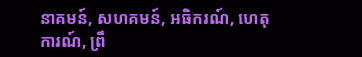នាគមន៍, សហគមន៍, អធិករណ៍, ហេតុការណ៍, ព្រឹ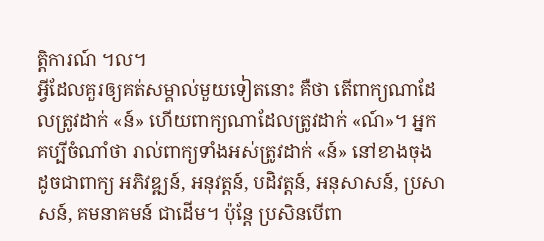ត្តិការណ៍ ។ល។
អ្វីដែលគួរឲ្យគត់សម្គាល់មួយទៀតនោះ គឺថា តើពាក្យណាដែលត្រូវដាក់ «ន៍» ហើយពាក្យណាដែលត្រូវដាក់ «ណ៍»។ អ្នកគប្បីចំណាំថា រាល់ពាក្យទាំងអស់ត្រូវដាក់ «ន៍» នៅខាងចុង ដូចជាពាក្យ អភិវឌ្ឍន៍, អនុវត្តន៍, បដិវត្តន៍, អនុសាសន៍, ប្រសាសន៍, គមនាគមន៍ ជាដើម។ ប៉ុន្តែ ប្រសិនបើពា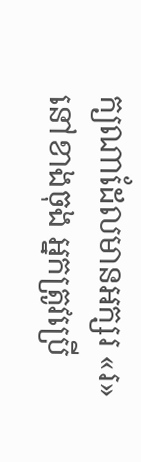ក្យណាដែលមានអក្សរ «រ» នៅខាងចុង អ្នកត្រូវប្រើ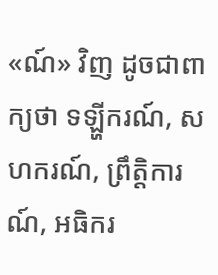«ណ៍» វិញ ដូចជាពាក្យថា ទឡ្ហីករណ៍, សហករណ៍, ព្រឹត្តិការណ៍, អធិករ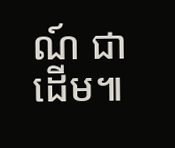ណ៍ ជាដើម៕